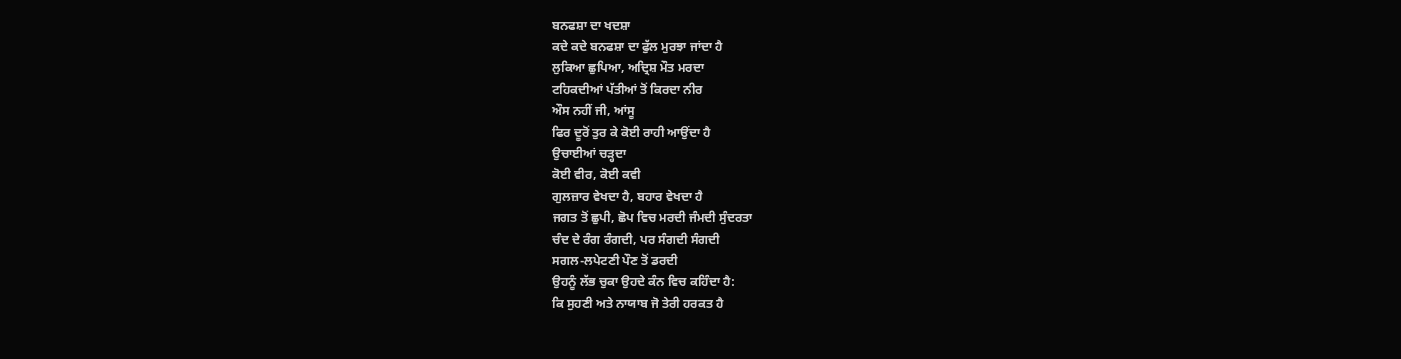ਬਨਫਸ਼ਾ ਦਾ ਖਦਸ਼ਾ
ਕਦੇ ਕਦੇ ਬਨਫਸ਼ਾ ਦਾ ਫੁੱਲ ਮੁਰਝਾ ਜਾਂਦਾ ਹੈ
ਲੁਕਿਆ ਛੁਪਿਆ, ਅਦ੍ਰਿਸ਼ ਮੌਤ ਮਰਦਾ
ਟਹਿਕਦੀਆਂ ਪੱਤੀਆਂ ਤੋਂ ਕਿਰਦਾ ਨੀਰ
ਔਸ ਨਹੀਂ ਜੀ, ਆਂਸੂ
ਫਿਰ ਦੂਰੋਂ ਤੁਰ ਕੇ ਕੋਈ ਰਾਹੀ ਆਉਂਦਾ ਹੈ
ਉਚਾਈਆਂ ਚੜ੍ਹਦਾ
ਕੋਈ ਵੀਰ, ਕੋਈ ਕਵੀ
ਗੁਲਜ਼ਾਰ ਵੇਖਦਾ ਹੈ, ਬਹਾਰ ਵੇਖਦਾ ਹੈ
ਜਗਤ ਤੋਂ ਛੁਪੀ, ਛੋਪ ਵਿਚ ਮਰਦੀ ਜੰਮਦੀ ਸੁੰਦਰਤਾ
ਚੰਦ ਦੇ ਰੰਗ ਰੰਗਦੀ, ਪਰ ਸੰਗਦੀ ਸੰਗਦੀ
ਸਗਲ-ਲਪੇਟਣੀ ਪੌਣ ਤੋਂ ਡਰਦੀ
ਉਹਨੂੰ ਲੱਭ ਚੁਕਾ ਉਹਦੇ ਕੰਨ ਵਿਚ ਕਹਿੰਦਾ ਹੈ:
ਕਿ ਸੁਹਣੀ ਅਤੇ ਨਾਯਾਬ ਜੋ ਤੇਰੀ ਹਰਕਤ ਹੈ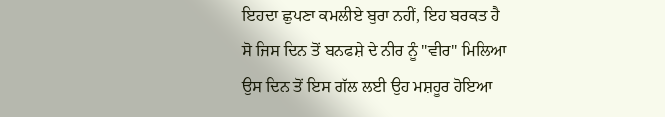ਇਹਦਾ ਛੁਪਣਾ ਕਮਲੀਏ ਬੁਰਾ ਨਹੀਂ, ਇਹ ਬਰਕਤ ਹੈ
ਸੋ ਜਿਸ ਦਿਨ ਤੋਂ ਬਨਫਸ਼ੇ ਦੇ ਨੀਰ ਨੂੰ "ਵੀਰ" ਮਿਲਿਆ
ਉਸ ਦਿਨ ਤੋਂ ਇਸ ਗੱਲ ਲਈ ਉਹ ਮਸ਼ਹੂਰ ਹੋਇਆ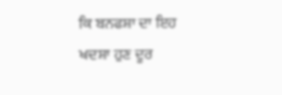ਕਿ ਬਨਫਸ਼ਾ ਦਾ ਇਹ ਖਦਸ਼ਾ ਹੁਣ ਦੂਰ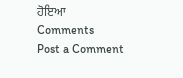ਹੋਇਆ
Comments
Post a Comment